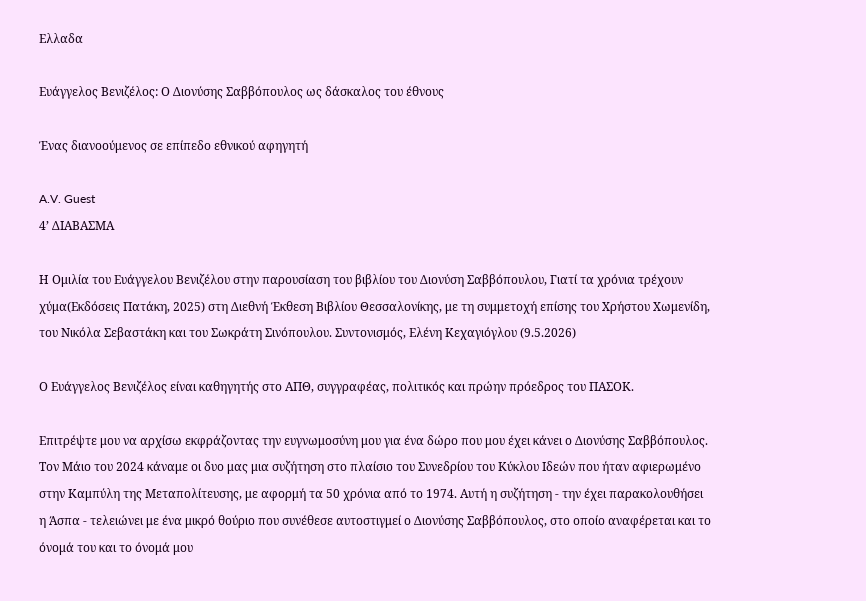Ελλαδα

Ευάγγελος Βενιζέλος: Ο Διονύσης Σαββόπουλος ως δάσκαλος του έθνους

Ένας διανοούμενος σε επίπεδο εθνικού αφηγητή

A.V. Guest
4’ ΔΙΑΒΑΣΜΑ

Η Ομιλία του Ευάγγελου Βενιζέλου στην παρουσίαση του βιβλίου του Διονύση Σαββόπουλου, Γιατί τα χρόνια τρέχουν χύμα(Εκδόσεις Πατάκη, 2025) στη Διεθνή Έκθεση Βιβλίου Θεσσαλονίκης, με τη συμμετοχή επίσης του Χρήστου Χωμενίδη, του Νικόλα Σεβαστάκη και του Σωκράτη Σινόπουλου. Συντονισμός, Ελένη Κεχαγιόγλου (9.5.2026)

Ο Ευάγγελος Βενιζέλος είναι καθηγητής στο ΑΠΘ, συγγραφέας, πολιτικός και πρώην πρόεδρος του ΠΑΣΟΚ.

Επιτρέψτε μου να αρχίσω εκφράζοντας την ευγνωμοσύνη μου για ένα δώρο που μου έχει κάνει ο Διονύσης Σαββόπουλος. Τον Μάιο του 2024 κάναμε οι δυο μας μια συζήτηση στο πλαίσιο του Συνεδρίου του Κύκλου Ιδεών που ήταν αφιερωμένο στην Καμπύλη της Μεταπολίτευσης, με αφορμή τα 50 χρόνια από το 1974. Αυτή η συζήτηση - την έχει παρακολουθήσει η Άσπα - τελειώνει με ένα μικρό θούριο που συνέθεσε αυτοστιγμεί ο Διονύσης Σαββόπουλος, στο οποίο αναφέρεται και το όνομά του και το όνομά μου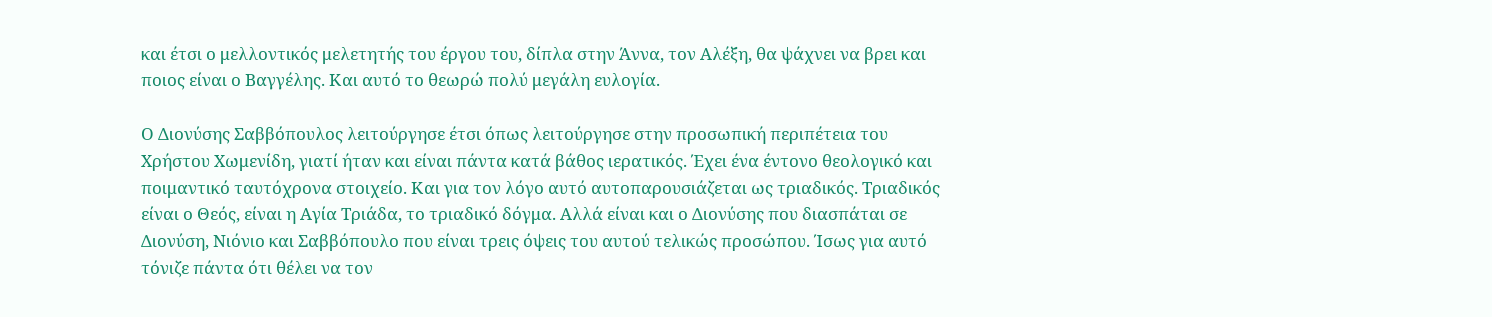και έτσι ο μελλοντικός μελετητής του έργου του, δίπλα στην Άννα, τον Αλέξη, θα ψάχνει να βρει και ποιος είναι ο Βαγγέλης. Και αυτό το θεωρώ πολύ μεγάλη ευλογία.

Ο Διονύσης Σαββόπουλος λειτούργησε έτσι όπως λειτούργησε στην προσωπική περιπέτεια του Χρήστου Χωμενίδη, γιατί ήταν και είναι πάντα κατά βάθος ιερατικός. Έχει ένα έντονο θεολογικό και ποιμαντικό ταυτόχρονα στοιχείο. Και για τον λόγο αυτό αυτοπαρουσιάζεται ως τριαδικός. Τριαδικός είναι ο Θεός, είναι η Αγία Τριάδα, το τριαδικό δόγμα. Αλλά είναι και ο Διονύσης που διασπάται σε Διονύση, Νιόνιο και Σαββόπουλο που είναι τρεις όψεις του αυτού τελικώς προσώπου. Ίσως για αυτό τόνιζε πάντα ότι θέλει να τον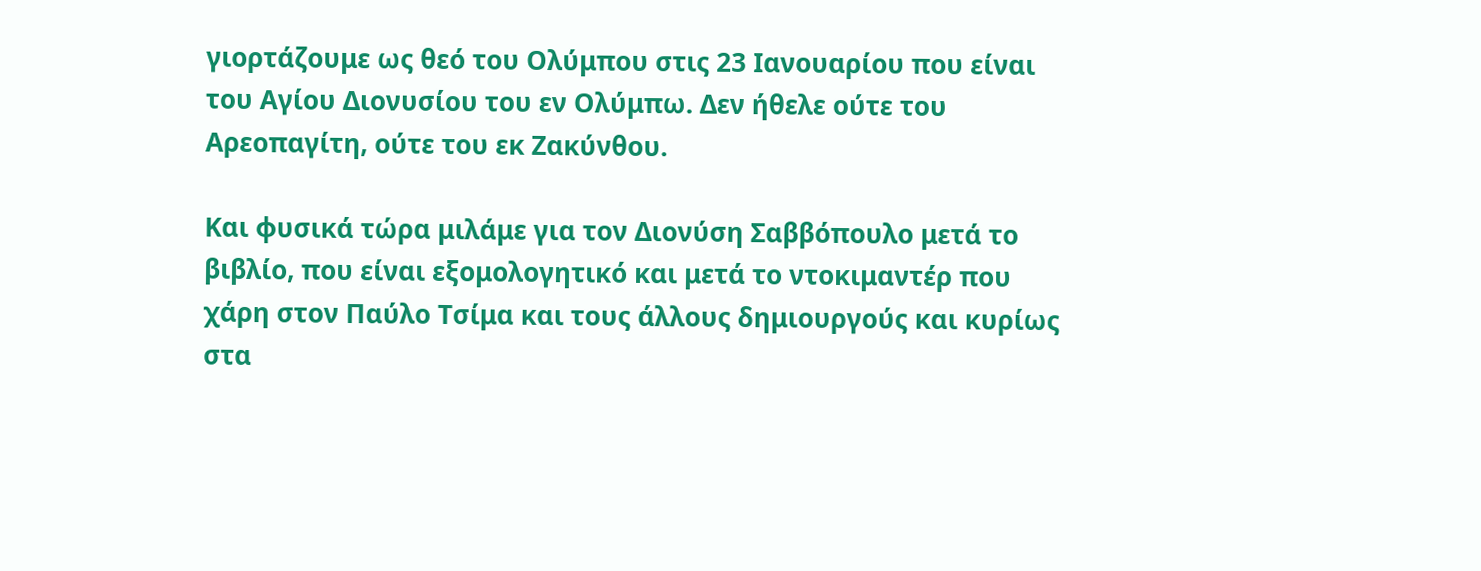γιορτάζουμε ως θεό του Ολύμπου στις 23 Ιανουαρίου που είναι του Αγίου Διονυσίου του εν Ολύμπω. Δεν ήθελε ούτε του Αρεοπαγίτη, ούτε του εκ Ζακύνθου.

Και φυσικά τώρα μιλάμε για τον Διονύση Σαββόπουλο μετά το βιβλίο, που είναι εξομολογητικό και μετά το ντοκιμαντέρ που χάρη στον Παύλο Τσίμα και τους άλλους δημιουργούς και κυρίως στα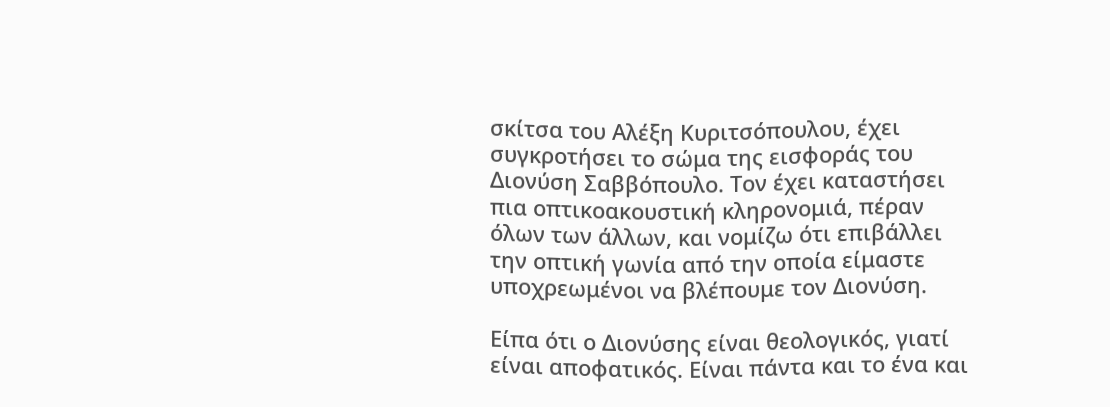σκίτσα του Αλέξη Κυριτσόπουλου, έχει συγκροτήσει το σώμα της εισφοράς του Διονύση Σαββόπουλο. Τον έχει καταστήσει πια οπτικοακουστική κληρονομιά, πέραν όλων των άλλων, και νομίζω ότι επιβάλλει την οπτική γωνία από την οποία είμαστε υποχρεωμένοι να βλέπουμε τον Διονύση.

Είπα ότι ο Διονύσης είναι θεολογικός, γιατί είναι αποφατικός. Είναι πάντα και το ένα και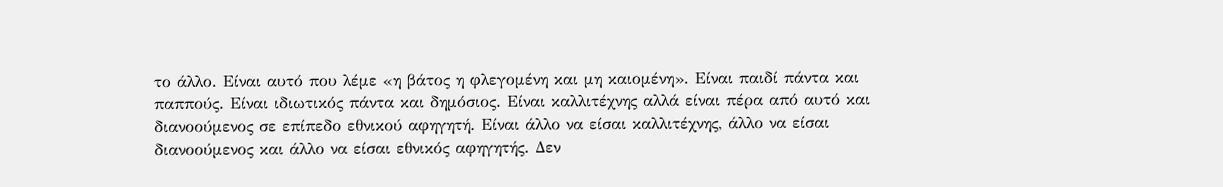το άλλο. Είναι αυτό που λέμε «η βάτος η φλεγομένη και μη καιομένη». Είναι παιδί πάντα και παππούς. Είναι ιδιωτικός πάντα και δημόσιος. Είναι καλλιτέχνης αλλά είναι πέρα από αυτό και διανοούμενος σε επίπεδο εθνικού αφηγητή. Είναι άλλο να είσαι καλλιτέχνης, άλλο να είσαι διανοούμενος και άλλο να είσαι εθνικός αφηγητής. Δεν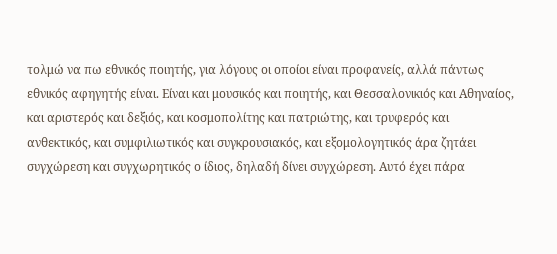τολμώ να πω εθνικός ποιητής, για λόγους οι οποίοι είναι προφανείς, αλλά πάντως εθνικός αφηγητής είναι. Είναι και μουσικός και ποιητής, και Θεσσαλονικιός και Αθηναίος, και αριστερός και δεξιός, και κοσμοπολίτης και πατριώτης, και τρυφερός και ανθεκτικός, και συμφιλιωτικός και συγκρουσιακός, και εξομολογητικός άρα ζητάει συγχώρεση και συγχωρητικός ο ίδιος, δηλαδή δίνει συγχώρεση. Αυτό έχει πάρα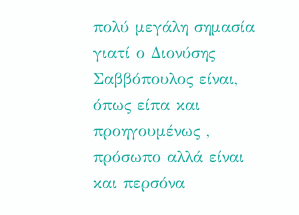πολύ μεγάλη σημασία γιατί ο Διονύσης Σαββόπουλος είναι, όπως είπα και προηγουμένως , πρόσωπο αλλά είναι και περσόνα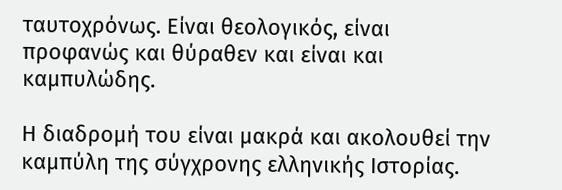ταυτοχρόνως. Είναι θεολογικός, είναι προφανώς και θύραθεν και είναι και καμπυλώδης.

Η διαδρομή του είναι μακρά και ακολουθεί την καμπύλη της σύγχρονης ελληνικής Ιστορίας.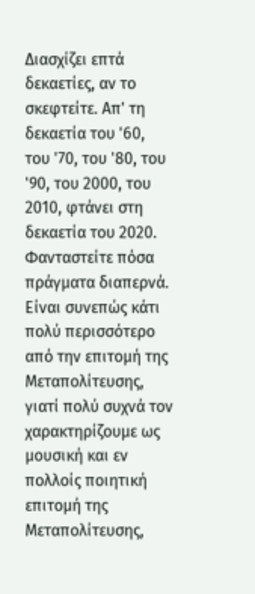Διασχίζει επτά δεκαετίες, αν το σκεφτείτε. Απ' τη δεκαετία του '60, του '70, του '80, του '90, του 2000, του 2010, φτάνει στη δεκαετία του 2020. Φανταστείτε πόσα πράγματα διαπερνά. Είναι συνεπώς κάτι πολύ περισσότερο από την επιτομή της Μεταπολίτευσης, γιατί πολύ συχνά τον χαρακτηρίζουμε ως μουσική και εν πολλοίς ποιητική επιτομή της Μεταπολίτευσης,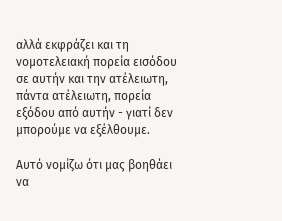αλλά εκφράζει και τη νομοτελειακή πορεία εισόδου σε αυτήν και την ατέλειωτη, πάντα ατέλειωτη, πορεία εξόδου από αυτήν - γιατί δεν μπορούμε να εξέλθουμε.

Αυτό νομίζω ότι μας βοηθάει να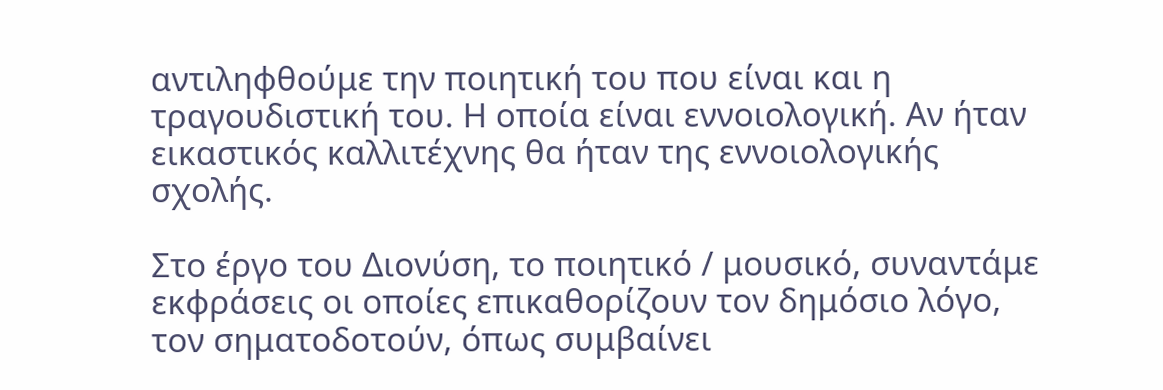αντιληφθούμε την ποιητική του που είναι και η τραγουδιστική του. Η οποία είναι εννοιολογική. Αν ήταν εικαστικός καλλιτέχνης θα ήταν της εννοιολογικής σχολής.

Στο έργο του Διονύση, το ποιητικό / μουσικό, συναντάμε εκφράσεις οι οποίες επικαθορίζουν τον δημόσιο λόγο, τον σηματοδοτούν, όπως συμβαίνει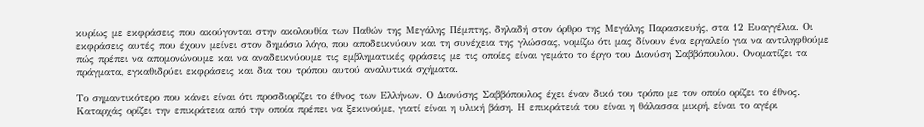κυρίως με εκφράσεις που ακούγονται στην ακολουθία των Παθών της Μεγάλης Πέμπτης, δηλαδή στον όρθρο της Μεγάλης Παρασκευής, στα 12 Ευαγγέλια. Οι εκφράσεις αυτές που έχουν μείνει στον δημόσιο λόγο, που αποδεικνύουν και τη συνέχεια της γλώσσας, νομίζω ότι μας δίνουν ένα εργαλείο για να αντιληφθούμε πώς πρέπει να απομονώνουμε και να αναδεικνύουμε τις εμβληματικές φράσεις με τις οποίες είναι γεμάτο το έργο του Διονύση Σαββόπουλου. Ονοματίζει τα πράγματα, εγκαθιδρύει εκφράσεις και δια του τρόπου αυτού αναλυτικά σχήματα.

Το σημαντικότερο που κάνει είναι ότι προσδιορίζει το έθνος των Ελλήνων. Ο Διονύσης Σαββόπουλος έχει έναν δικό του τρόπο με τον οποίο ορίζει το έθνος. Καταρχάς ορίζει την επικράτεια από την οποία πρέπει να ξεκινούμε, γιατί είναι η υλική βάση. Η επικράτειά του είναι η θάλασσα μικρή, είναι το αγέρι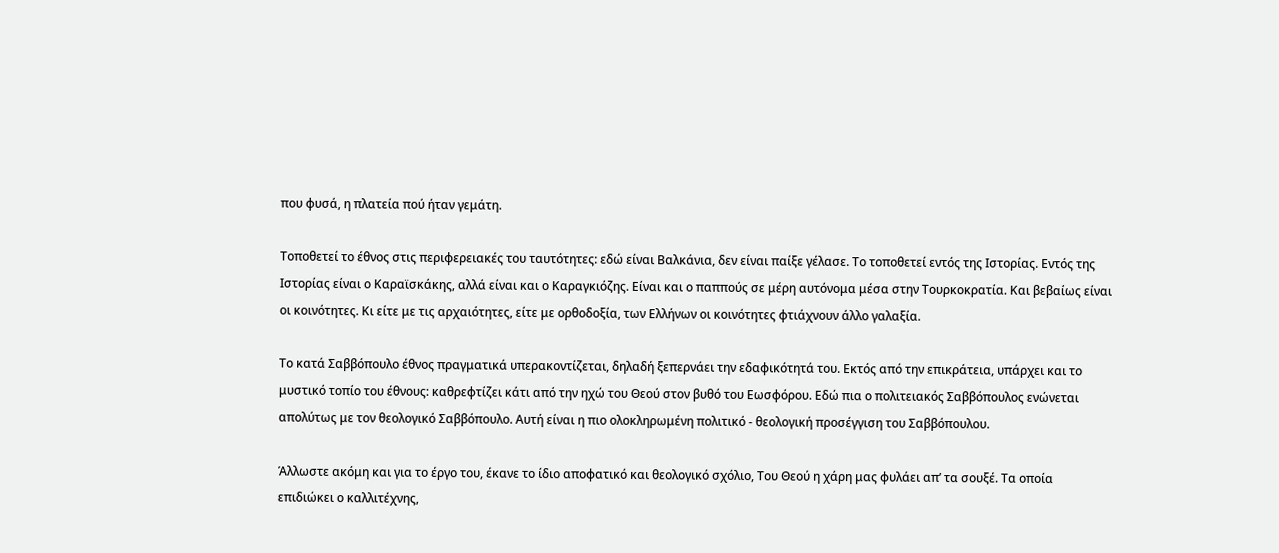που φυσά, η πλατεία πού ήταν γεμάτη.

Τοποθετεί το έθνος στις περιφερειακές του ταυτότητες: εδώ είναι Βαλκάνια, δεν είναι παίξε γέλασε. Το τοποθετεί εντός της Ιστορίας. Εντός της Ιστορίας είναι ο Καραϊσκάκης, αλλά είναι και ο Καραγκιόζης. Είναι και ο παππούς σε μέρη αυτόνομα μέσα στην Τουρκοκρατία. Και βεβαίως είναι οι κοινότητες. Κι είτε με τις αρχαιότητες, είτε με ορθοδοξία, των Ελλήνων οι κοινότητες φτιάχνουν άλλο γαλαξία.

Το κατά Σαββόπουλο έθνος πραγματικά υπερακοντίζεται, δηλαδή ξεπερνάει την εδαφικότητά του. Εκτός από την επικράτεια, υπάρχει και το μυστικό τοπίο του έθνους: καθρεφτίζει κάτι από την ηχώ του Θεού στον βυθό του Εωσφόρου. Εδώ πια ο πολιτειακός Σαββόπουλος ενώνεται απολύτως με τον θεολογικό Σαββόπουλο. Αυτή είναι η πιο ολοκληρωμένη πολιτικό - θεολογική προσέγγιση του Σαββόπουλου.

Άλλωστε ακόμη και για το έργο του, έκανε το ίδιο αποφατικό και θεολογικό σχόλιο, Του Θεού η χάρη μας φυλάει απ’ τα σουξέ. Τα οποία επιδιώκει ο καλλιτέχνης,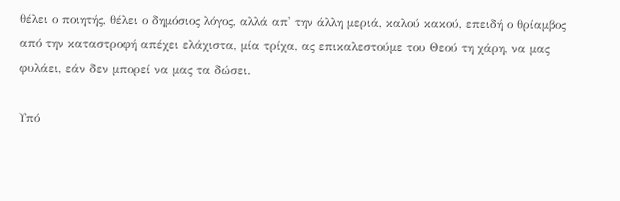θέλει ο ποιητής, θέλει ο δημόσιος λόγος, αλλά απ' την άλλη μεριά, καλού κακού, επειδή ο θρίαμβος από την καταστροφή απέχει ελάχιστα, μία τρίχα, ας επικαλεστούμε του Θεού τη χάρη, να μας φυλάει, εάν δεν μπορεί να μας τα δώσει.

Υπό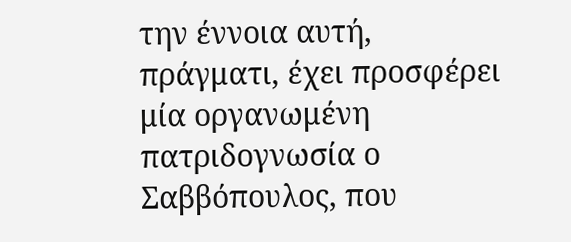την έννοια αυτή, πράγματι, έχει προσφέρει μία οργανωμένη πατριδογνωσία ο Σαββόπουλος, που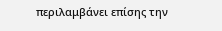περιλαμβάνει επίσης την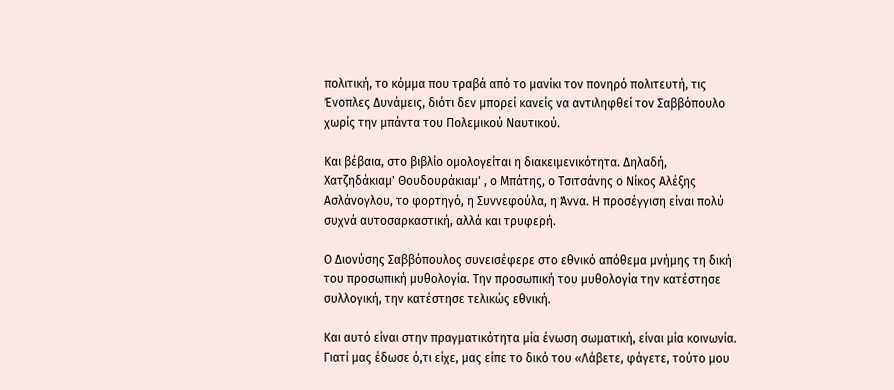πολιτική, το κόμμα που τραβά από το μανίκι τον πονηρό πολιτευτή, τις Ένοπλες Δυνάμεις, διότι δεν μπορεί κανείς να αντιληφθεί τον Σαββόπουλο χωρίς την μπάντα του Πολεμικού Ναυτικού.

Και βέβαια, στο βιβλίο ομολογείται η διακειμενικότητα. Δηλαδή, Χατζηδάκιαμ' Θουδουράκιαμ' , ο Μπάτης, ο Τσιτσάνης ο Νίκος Αλέξης Ασλάνογλου, το φορτηγό, η Συννεφούλα, η Άννα. Η προσέγγιση είναι πολύ συχνά αυτοσαρκαστική, αλλά και τρυφερή.

Ο Διονύσης Σαββόπουλος συνεισέφερε στο εθνικό απόθεμα μνήμης τη δική του προσωπική μυθολογία. Την προσωπική του μυθολογία την κατέστησε συλλογική, την κατέστησε τελικώς εθνική.

Και αυτό είναι στην πραγματικότητα μία ένωση σωματική, είναι μία κοινωνία. Γιατί μας έδωσε ό,τι είχε, μας είπε το δικό του «Λάβετε, φάγετε, τούτο μου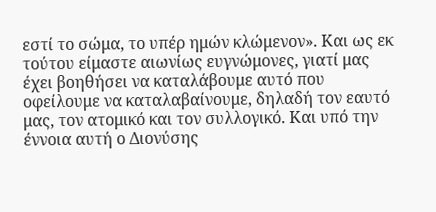εστί το σώμα, το υπέρ ημών κλώμενον». Και ως εκ τούτου είμαστε αιωνίως ευγνώμονες, γιατί μας έχει βοηθήσει να καταλάβουμε αυτό που οφείλουμε να καταλαβαίνουμε, δηλαδή τον εαυτό μας, τον ατομικό και τον συλλογικό. Και υπό την έννοια αυτή ο Διονύσης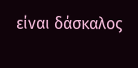είναι δάσκαλος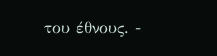του έθνους. -